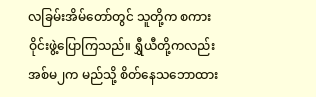လခြမ်းအိမ်တော်တွင် သူတို့က စကား ဝိုင်းဖွဲ့ပြောကြသည်။ ရွှီယီတို့ကလည်း အစ်မ၂က မည်သို့ စိတ်နေသဘောထား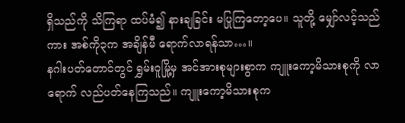ရှိသည်ကို သိကြရာ ထပ်မံ၍ နားချခြင်း မပြုကြတော့ပေ။ သူတို့ မျှော်လင့်သည်ကား အစ်ကို၃က အချိန်မီ ရောက်လာရန်သာ…။
နဂါးပတ်တောင်တွင် ရွှမ်းဝူမြို့မှ အင်အားစုများစွာက ကျူးကော့မိသားစုကို လာရောက် လည်ပတ်နေကြသည်။ ကျူးကော့မိသားစုက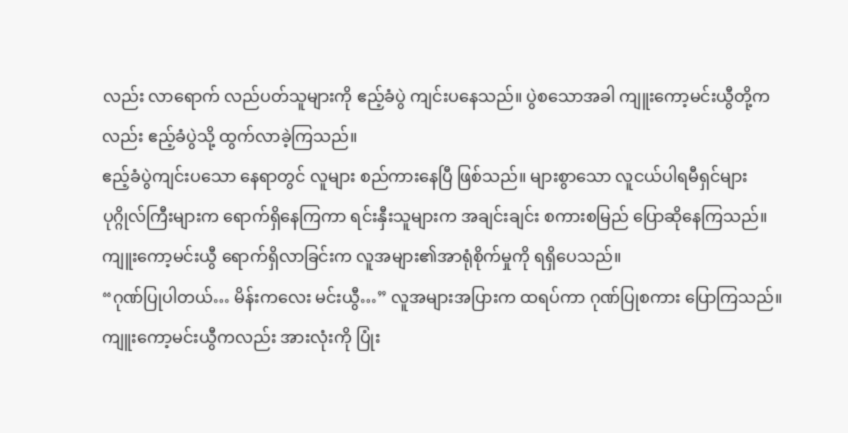လည်း လာရောက် လည်ပတ်သူများကို ဧည့်ခံပွဲ ကျင်းပနေသည်။ ပွဲစသောအခါ ကျူးကော့မင်းယွီတို့ကလည်း ဧည့်ခံပွဲသို့ ထွက်လာခဲ့ကြသည်။
ဧည့်ခံပွဲကျင်းပသော နေရာတွင် လူများ စည်ကားနေပြီ ဖြစ်သည်။ များစွာသော လူငယ်ပါရမီရှင်များ ပုဂ္ဂိုလ်ကြီးများက ရောက်ရှိနေကြကာ ရင်းနှီးသူများက အချင်းချင်း စကားစမြည် ပြောဆိုနေကြသည်။ ကျူးကော့မင်းယွီ ရောက်ရှိလာခြင်းက လူအများ၏အာရုံစိုက်မှုကို ရရှိပေသည်။
“ဂုဏ်ပြုပါတယ်… မိန်းကလေး မင်းယွီ…” လူအများအပြားက ထရပ်ကာ ဂုဏ်ပြုစကား ပြောကြသည်။ ကျူးကော့မင်းယွီကလည်း အားလုံးကို ပြုံး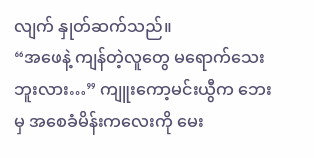လျက် နှုတ်ဆက်သည်။
“အဖေနဲ့ ကျန်တဲ့လူတွေ မရောက်သေးဘူးလား…” ကျူးကော့မင်းယွီက ဘေးမှ အစေခံမိန်းကလေးကို မေး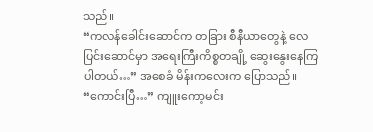သည်။
“ကလန်ခေါင်းဆောင်က တခြား စီနီယာတွေနဲ့ လေပြင်းဆောင်မှာ အရေးကြီးကိစ္စတချို့ ဆွေးနွေးနေကြပါတယ်…” အစေခံ မိန်းကလေးက ပြောသည်။
“ကောင်းပြီ…” ကျူးကော့မင်း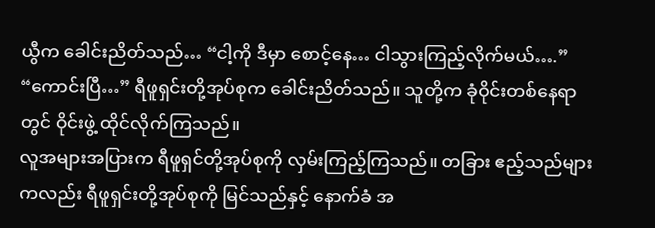ယွီက ခေါင်းညိတ်သည်… “ငါ့ကို ဒီမှာ စောင့်နေ… ငါသွားကြည့်လိုက်မယ်….”
“ကောင်းပြီ…” ရီဖူရှင်းတို့အုပ်စုက ခေါင်းညိတ်သည်။ သူတို့က ခုံဝိုင်းတစ်နေရာတွင် ဝိုင်းဖွဲ့ ထိုင်လိုက်ကြသည်။
လူအများအပြားက ရီဖူရှင်တို့အုပ်စုကို လှမ်းကြည့်ကြသည်။ တခြား ဧည့်သည်များကလည်း ရီဖူရှင်းတို့အုပ်စုကို မြင်သည်နှင့် နောက်ခံ အ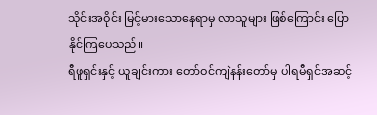သိုင်းအဝိုင်း မြင့်မားသောနေရာမှ လာသူများ ဖြစ်ကြောင်း ပြောနိုင်ကြပေသည်။
ရီဖူရှင်းနှင့် ယူချင်းကား တော်ဝင်ကျဲနန်းတော်မှ ပါရမီရှင်အဆင့်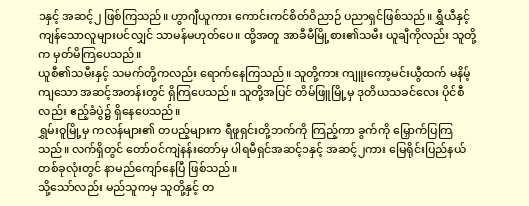၁နှင့် အဆင့်၂ ဖြစ်ကြသည်။ ဟွာဂျီယူကား ကောင်းကင်စိတ်ဝိညာဉ် ပညာရှင်ဖြစ်သည်။ ရွှီယီနှင့် ကျန်သောလူများပင်လျှင် သာမန်မဟုတ်ပေ။ ထို့အတူ အာခီမီမြို့စား၏သမီး ယူချီကိုလည်း သူတို့က မှတ်မိကြပေသည်။
ယူစီ၏သမီးနှင့် သမက်တို့ကလည်း ရောက်နေကြသည်။ သူတို့ကား ကျူးကော့မင်းယွီထက် မနိမ့်ကျသော အဆင့်အတန်းတွင် ရှိကြပေသည်။ သူတို့အပြင် တိမ်ဖြူမြို့မှ ဒုတိယသခင်လေး ပိုင်စီလည်း ဧည့်ခံပွဲ၌ ရှိနေပေသည်။
ရွှမ်းဝူမြို့မှ ကလန်များ၏ တပည့်များက ရီဖူရှင်းတို့ဘက်ကို ကြည့်ကာ ခွက်ကို မြှောက်ပြကြသည်။ လက်ရှိတွင် တော်ဝင်ကျဲနန်းတော်မှ ပါရမီရှင်အဆင့်၁နှင့် အဆင့်၂ကား မြေရိုင်းပြည်နယ် တစ်ခုလုံးတွင် နာမည်ကျော်နေပြီ ဖြစ်သည်။
သို့သော်လည်း မည်သူကမှ သူတို့နှင့် တ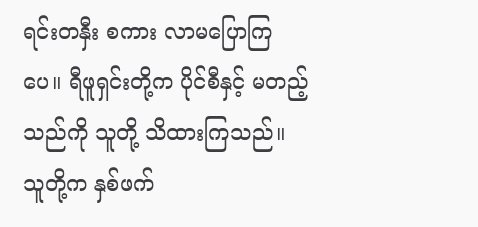ရင်းတနှီး စကား လာမပြောကြပေ။ ရီဖူရှင်းတို့က ပိုင်စီနှင့် မတည့်သည်ကို သူတို့ သိထားကြသည်။ သူတို့က နှစ်ဖက်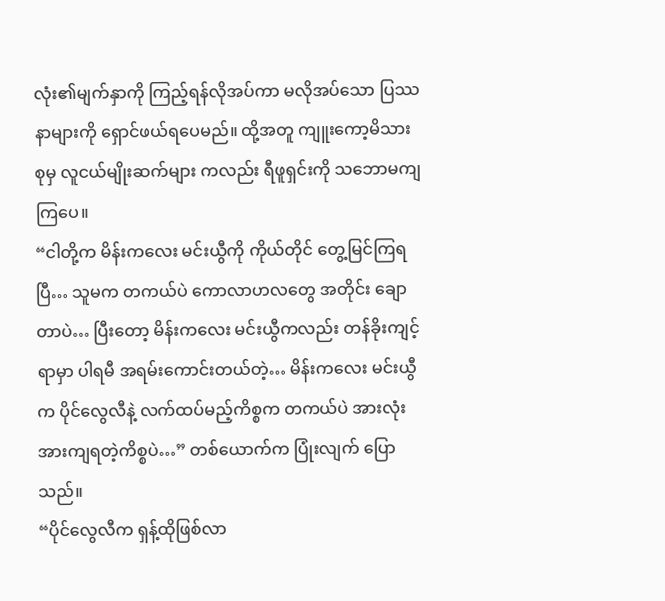လုံး၏မျက်နှာကို ကြည့်ရန်လိုအပ်ကာ မလိုအပ်သော ပြဿနာများကို ရှောင်ဖယ်ရပေမည်။ ထို့အတူ ကျူးကော့မိသားစုမှ လူငယ်မျိုးဆက်များ ကလည်း ရီဖူရှင်းကို သဘောမကျကြပေ။
“ငါတို့က မိန်းကလေး မင်းယွီကို ကိုယ်တိုင် တွေ့မြင်ကြရပြီ… သူမက တကယ်ပဲ ကောလာဟလတွေ အတိုင်း ချောတာပဲ… ပြီးတော့ မိန်းကလေး မင်းယွီကလည်း တန်ခိုးကျင့်ရာမှာ ပါရမီ အရမ်းကောင်းတယ်တဲ့… မိန်းကလေး မင်းယွီက ပိုင်လွေလီနဲ့ လက်ထပ်မည့်ကိစ္စက တကယ်ပဲ အားလုံး အားကျရတဲ့ကိစ္စပဲ…” တစ်ယောက်က ပြုံးလျက် ပြောသည်။
“ပိုင်လွေလီက ရှန့်ထိုဖြစ်လာ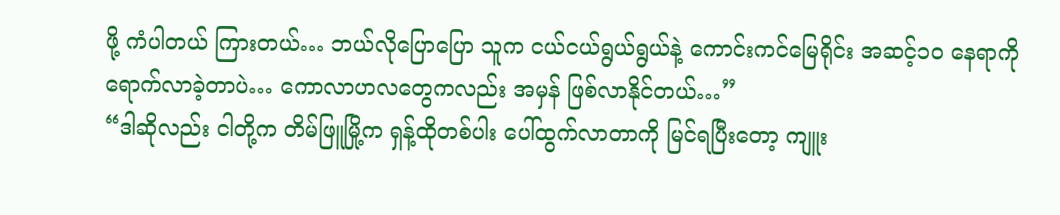ဖို့ ကံပါတယ် ကြားတယ်… ဘယ်လိုပြောပြော သူက ငယ်ငယ်ရွယ်ရွယ်နဲ့ ကောင်းကင်မြေရိုင်း အဆင့်၁၀ နေရာကို ရောက်လာခဲ့တာပဲ… ကောလာဟလတွေကလည်း အမှန် ဖြစ်လာနိုင်တယ်…”
“ဒါဆိုလည်း ငါတို့က တိမ်ဖြူမြို့က ရှန့်ထိုတစ်ပါး ပေါ်ထွက်လာတာကို မြင်ရပြီးတော့ ကျူး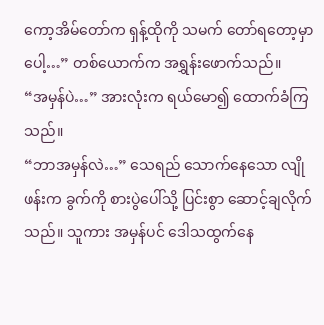ကော့အိမ်တော်က ရှန့်ထိုကို သမက် တော်ရတော့မှာပေါ့…” တစ်ယောက်က အရွှန်းဖောက်သည်။
“အမှန်ပဲ…” အားလုံးက ရယ်မော၍ ထောက်ခံကြသည်။
“ဘာအမှန်လဲ…” သေရည် သောက်နေသော လျိုဖန်းက ခွက်ကို စားပွဲပေါ်သို့ ပြင်းစွာ ဆောင့်ချလိုက်သည်။ သူကား အမှန်ပင် ဒေါသထွက်နေ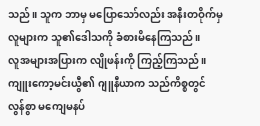သည်။ သူက ဘာမှ မပြောသော်လည်း အနီးတဝိုက်မှ လူများက သူ၏ဒေါသကို ခံစားမိနေကြသည်။
လူအများအပြားက လျိုဖန်းကို ကြည့်ကြသည်။ ကျူးကော့မင်းယွီ၏ ဂျူနီယာက သည်ကိစ္စတွင် လွန်စွာ မကျေမနပ်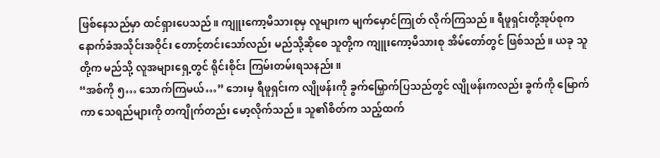ဖြစ်နေသည်မှာ ထင်ရှားပေသည်။ ကျူးကော့မိသားစုမှ လူများက မျက်မှောင်ကြုတ် လိုက်ကြသည်။ ရီဖူရှင်းတို့အုပ်စုက နောက်ခံအသိုင်းအဝိုင်း တောင့်တင်းသော်လည်း မည်သို့ဆိုစေ သူတို့က ကျူးကော့မိသားစု အိမ်တော်တွင် ဖြစ်သည်။ ယခု သူတို့က မည်သို့ လူအများရှေ့တွင် ရိုင်းစိုင်း ကြမ်းတမ်းရသနည်း။
“အစ်ကို ၅… သောက်ကြမယ်…” ဘေးမှ ရီဖူရှင်းက လျိုဖန်းကို ခွက်မြှောက်ပြသည်တွင် လျိုဖန်းကလည်း ခွက်ကို မြောက်ကာ သေရည်များကို တကျိုက်တည်း မော့လိုက်သည်။ သူ၏စိတ်က သည့်ထက်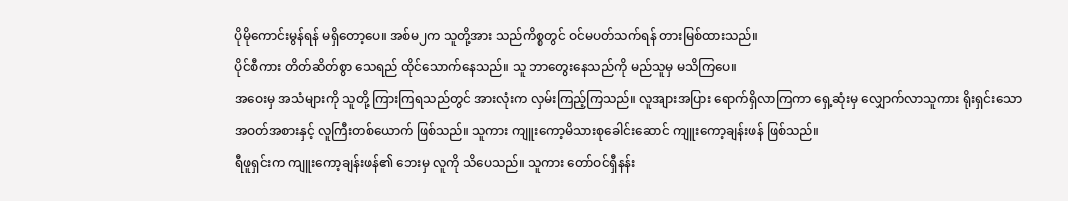ပိုမိုကောင်းမွန်ရန် မရှိတော့ပေ။ အစ်မ၂က သူတို့အား သည်ကိစ္စတွင် ဝင်မပတ်သက်ရန် တားမြစ်ထားသည်။
ပိုင်စီကား တိတ်ဆိတ်စွာ သေရည် ထိုင်သောက်နေသည်။ သူ ဘာတွေးနေသည်ကို မည်သူမှ မသိကြပေ။
အဝေးမှ အသံများကို သူတို့ ကြားကြရသည်တွင် အားလုံးက လှမ်းကြည့်ကြသည်။ လူအျားအပြား ရောက်ရှိလာကြကာ ရှေ့ဆုံးမှ လျှောက်လာသူကား ရိုးရှင်းသော အဝတ်အစားနှင့် လူကြီးတစ်ယောက် ဖြစ်သည်။ သူကား ကျူးကော့မိသားစုခေါင်းဆောင် ကျူးကော့ချန်းဖန် ဖြစ်သည်။
ရီဖူရှင်းက ကျူးကော့ချန်းဖန်၏ ဘေးမှ လူကို သိပေသည်။ သူကား တော်ဝင်ရှီနန်း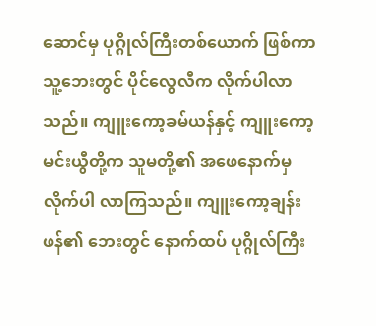ဆောင်မှ ပုဂ္ဂိုလ်ကြီးတစ်ယောက် ဖြစ်ကာ သူ့ဘေးတွင် ပိုင်လွေလီက လိုက်ပါလာသည်။ ကျူးကော့ခမ်ယန်နှင့် ကျူးကော့မင်းယွီတို့က သူမတို့၏ အဖေနောက်မှ လိုက်ပါ လာကြသည်။ ကျူးကော့ချန်းဖန်၏ ဘေးတွင် နောက်ထပ် ပုဂ္ဂိုလ်ကြီး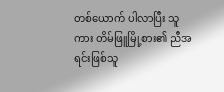တစ်ယောက် ပါလာပြီး သူကား တိမ်ဖြူမြို့စား၏ ညီအရင်းဖြစ်သူ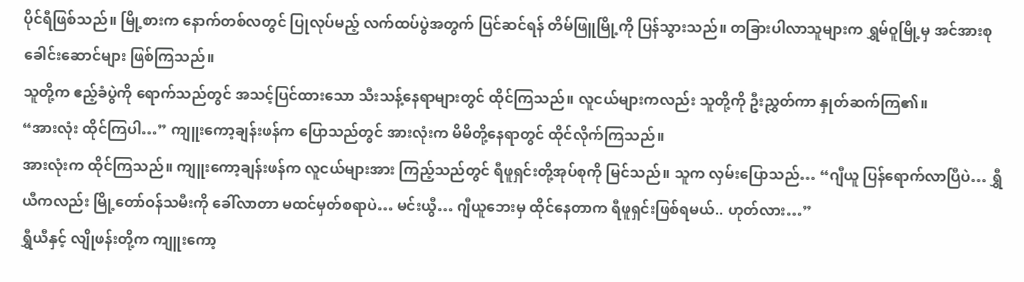ပိုင်ရီဖြစ်သည်။ မြို့စားက နောက်တစ်လတွင် ပြုလုပ်မည့် လက်ထပ်ပွဲအတွက် ပြင်ဆင်ရန် တိမ်ဖြူမြို့ကို ပြန်သွားသည်။ တခြားပါလာသူများက ရွှမ်ဝူမြို့မှ အင်အားစု ခေါင်းဆောင်များ ဖြစ်ကြသည်။
သူတို့က ဧည့်ခံပွဲကို ရောက်သည်တွင် အသင့်ပြင်ထားသော သီးသန့်နေရာများတွင် ထိုင်ကြသည်။ လူငယ်များကလည်း သူတို့ကို ဦးညွှတ်ကာ နှုတ်ဆက်ကြ၏။
“အားလုံး ထိုင်ကြပါ…” ကျူးကော့ချန်းဖန်က ပြောသည်တွင် အားလုံးက မိမိတို့နေရာတွင် ထိုင်လိုက်ကြသည်။
အားလုံးက ထိုင်ကြသည်။ ကျူးကော့ချန်းဖန်က လူငယ်များအား ကြည့်သည်တွင် ရီဖူရှင်းတို့အုပ်စုကို မြင်သည်။ သူက လှမ်းပြောသည်… “ဂျီယူ ပြန်ရောက်လာပြီပဲ… ရွှီယီကလည်း မြို့တော်ဝန်သမီးကို ခေါ်လာတာ မထင်မှတ်စရာပဲ… မင်းယွီ… ဂျီယူဘေးမှ ထိုင်နေတာက ရီဖူရှင်းဖြစ်ရမယ်.. ဟုတ်လား…”
ရွှီယီနှင့် လျိုဖန်းတို့က ကျူးကော့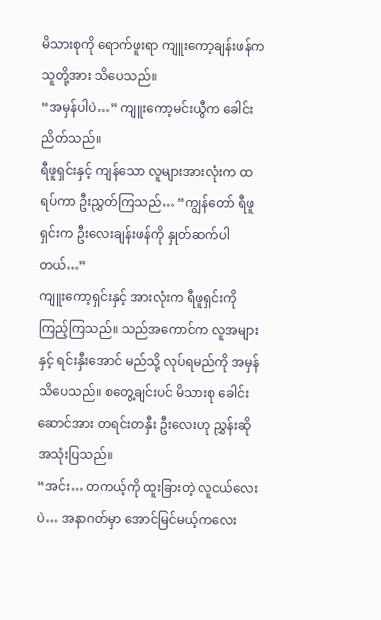မိသားစုကို ရောက်ဖူးရာ ကျူးကော့ချန်းဖန်က သူတို့အား သိပေသည်။
“အမှန်ပါပဲ…” ကျူးကော့မင်းယွီက ခေါင်းညိတ်သည်။
ရီဖူရှင်းနှင့် ကျန်သော လူများအားလုံးက ထရပ်ကာ ဦးညွှတ်ကြသည်… “ကျွန်တော် ရီဖူရှင်းက ဦးလေးချန်းဖန်ကို နှုတ်ဆက်ပါတယ်…”
ကျူးကော့ရှင်းနှင့် အားလုံးက ရီဖူရှင်းကို ကြည့်ကြသည်။ သည်အကောင်က လူအများနှင့် ရင်းနှီးအောင် မည်သို့ လုပ်ရမည်ကို အမှန်သိပေသည်။ စတွေ့ချင်းပင် မိသားစု ခေါင်းဆောင်အား တရင်းတနှီး ဦးလေးဟု ညွှန်းဆို အသုံးပြသည်။
“အင်း… တကယ့်ကို ထူးခြားတဲ့ လူငယ်လေးပဲ… အနာဂတ်မှာ အောင်မြင်မယ့်ကလေး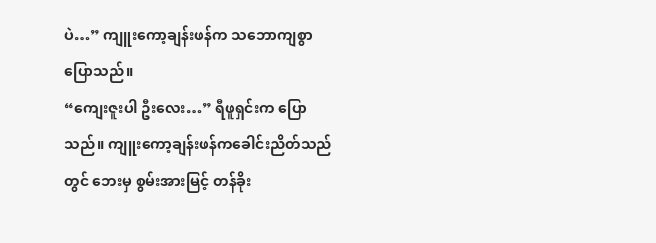ပဲ…” ကျူးကော့ချန်းဖန်က သဘောကျစွာ ပြောသည်။
“ကျေးဇူးပါ ဦးလေး…” ရီဖူရှင်းက ပြောသည်။ ကျူးကော့ချန်းဖန်ကခေါင်းညိတ်သည်တွင် ဘေးမှ စွမ်းအားမြင့် တန်ခိုး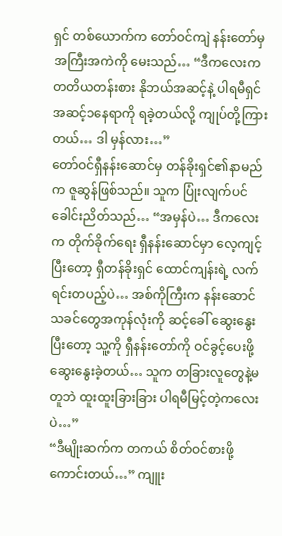ရှင် တစ်ယောက်က တော်ဝင်ကျဲ နန်းတော်မှ အကြီးအကဲကို မေးသည်… “ဒီကလေးက တတိယတန်းစား နိုဘယ်အဆင့်နဲ့ ပါရမီရှင်အဆင့်၁နေရာကို ရခဲ့တယ်လို့ ကျုပ်တို့ကြားတယ်… ဒါ မှန်လား…”
တော်ဝင်ရှီနန်းဆောင်မှ တန်ခိုးရှင်၏နာမည်က ဇူဆွန်ဖြစ်သည်။ သူက ပြုံးလျက်ပင် ခေါင်းညိတ်သည်… “အမှန်ပဲ… ဒီကလေးက တိုက်ခိုက်ရေး ရှီနန်းဆောင်မှာ လေ့ကျင့်ပြီးတော့ ရှီတန်ခိုးရှင် ထောင်ကျန်းရဲ့ လက်ရင်းတပည့်ပဲ… အစ်ကိုကြီးက နန်းဆောင်သခင်တွေအကုန်လုံးကို ဆင့်ခေါ် ဆွေးနွေးပြီးတော့ သူ့ကို ရှီနန်းတော်ကို ဝင်ခွင့်ပေးဖို့ ဆွေးနွေးခဲ့တယ်… သူက တခြားလူတွေနဲ့မတူဘဲ ထူးထူးခြားခြား ပါရမီမြင့်တဲ့ကလေးပဲ…”
“ဒီမျိုးဆက်က တကယ် စိတ်ဝင်စားဖို့ ကောင်းတယ်…” ကျူး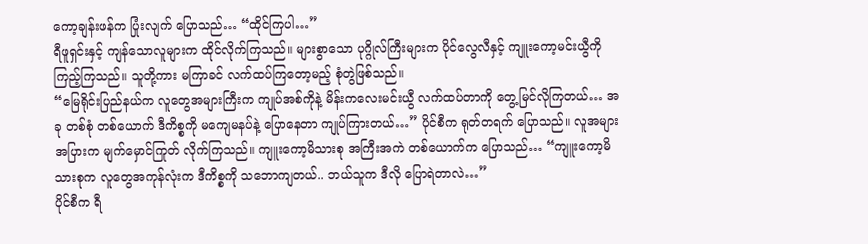ကော့ချန်းဖန်က ပြုံးလျက် ပြောသည်… “ထိုင်ကြပါ…”
ရီဖူရှင်းနှင့် ကျန်သောလူများက ထိုင်လိုက်ကြသည်။ များစွာသော ပုဂ္ဂိုလ်ကြီးများက ပိုင်လွေလီနှင့် ကျူးကော့မင်းယွီကို ကြည့်ကြသည်။ သူတို့ကား မကြာခင် လက်ထပ်ကြတော့မည့် စုံတွဲဖြစ်သည်။
“မြေရိုင်းပြည်နယ်က လူတွေအများကြီးက ကျုပ်အစ်ကိုနဲ့ မိန်းကလေးမင်းယွီ လက်ထပ်တာကို တွေ့မြင်လိုကြတယ်… အခု တစ်စုံ တစ်ယောက် ဒီကိစ္စကို မကျေမနပ်နဲ့ ပြောနေတာ ကျုပ်ကြားတယ်…” ပိုင်စီက ရုတ်တရက် ပြောသည်။ လူအများအပြားက မျက်မှောင်ကြုတ် လိုက်ကြသည်။ ကျူးကော့မိသားစု အကြီးအကဲ တစ်ယောက်က ပြောသည်… “ကျူးကော့မိသားစုက လူတွေအကုန်လုံးက ဒီကိစ္စကို သဘောကျတယ်.. ဘယ်သူက ဒီလို ပြောရဲတာလဲ…”
ပိုင်စီက ရီ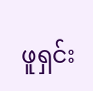ဖူရှင်း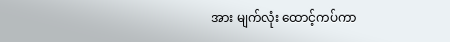အား မျက်လုံး ထောင့်ကပ်ကာ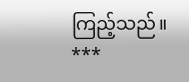ကြည့်သည်။
***